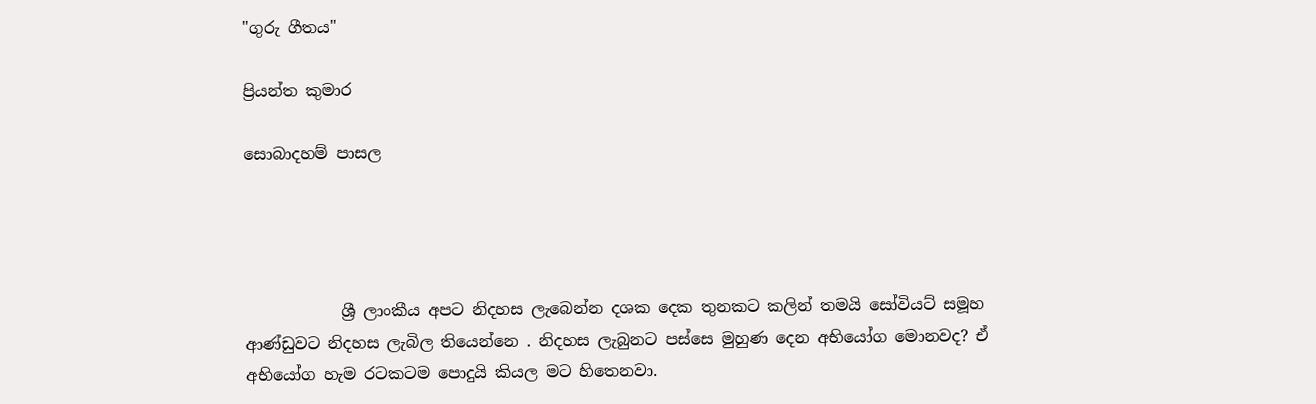"ගුරු ගීතය"

ප්‍රියන්ත කුමාර

සොබාදහම් පාසල




            ශ්‍රී ලාංකීය අපට නිදහස ලැබෙන්න දශක දෙක තුනකට කලින් තමයි සෝවියට් සමූහ ආණ්ඩුවට නිදහස ලැබිල තියෙන්නෙ . නිදහස ලැබුනට පස්සෙ මුහුණ දෙන අභියෝග මොනවද? ඒ අභියෝග හැම රටකටම පොදුයි කියල මට හිතෙනවා.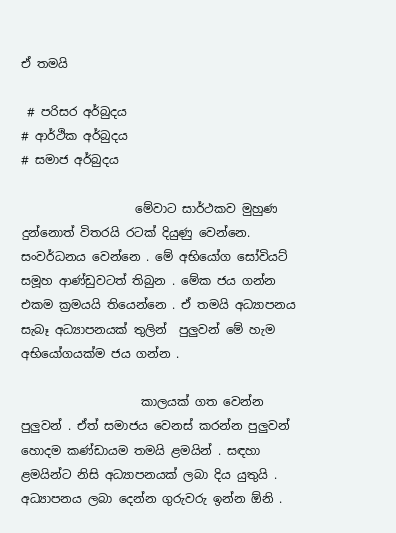ඒ තමයි

 # පරිසර අර්බුදය
# ආර්ථික අර්බුදය
# සමාජ අර්බුදය

                   මේවාට සාර්ථකව මුහුණ දුන්නොත් විතරයි රටක් දියුණු වෙන්නෙ. සංවර්ධනය වෙන්නෙ . මේ අභියෝග සෝවියට් සමූහ ආණ්ඩුවටත් තිබුන . මේක ජය ගන්න එකම ක්‍රමයයි තියෙන්නෙ . ඒ තමයි අධ්‍යාපනය සැබෑ අධ්‍යාපනයක් තුලින්  පුලුවන් මේ හැම අභියෝගයක්ම ජය ගන්න .

                    කාලයක් ගත වෙන්න පුලුවන් . ඒත් සමාජය වෙනස් කරන්න පුලුවන් හොදම කණ්ඩායම තමයි ළමයින් . සඳහා ළමයින්ට නිසි අධ්‍යාපනයක් ලබා දිය යුතුයි . අධ්‍යාපනය ලබා දෙන්න ගුරුවරු ඉන්න ඕනි .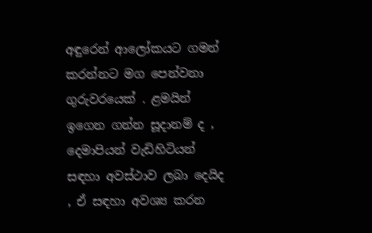අඳුරෙන් ආලෝකයට ගමන් කරන්නට මග පෙන්වනා ගුරුවරයෙක් . ළමයින් ඉගෙන ගන්න සූදානම් ද , දෙමාපියන් වැඩිහිටියන් සඳහා අවස්ථාව ලබා දෙයිද , ඒ සඳහා අවශ්‍ය කරන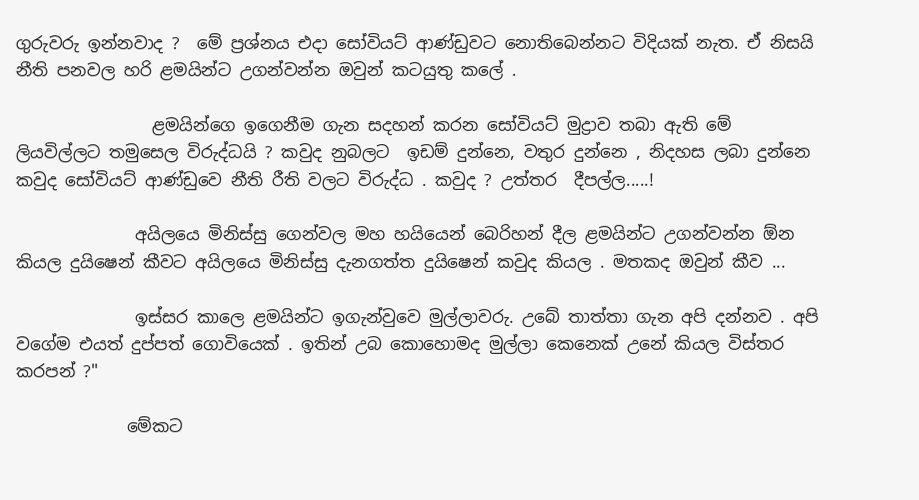ගුරුවරු ඉන්නවාද ?  මේ ප්‍රශ්නය එදා සෝවියට් ආණ්ඩුවට නොතිබෙන්නට විදියක් නැත. ඒ නිසයි නීති පනවල හරි ළමයින්ට උගන්වන්න ඔවුන් කටයුතු කලේ .

                ළමයින්ගෙ ඉගෙනීම ගැන සදහන් කරන සෝවියට් මුද්‍රාව තබා ඇති මේ ලියවිල්ලට තමුසෙල විරුද්ධයි ? කවුද නුබලට  ඉඩම් දුන්නෙ, වතුර දුන්නෙ , නිදහස ලබා දුන්නෙ කවුද සෝවියට් ආණ්ඩුවෙ නීති රීති වලට විරුද්ධ . කවුද ? උත්තර  දීපල්ල.....!

              අයිලයෙ මිනිස්සු ගෙන්වල මහ හයියෙන් බෙරිහන් දීල ළමයින්ට උගන්වන්න ඕන කියල දුයිෂෙන් කීවට අයිලයෙ මිනිස්සු දැනගත්ත දුයිෂෙන් කවුද කියල . මතකද ඔවුන් කීව ...

              ඉස්සර කාලෙ ළමයින්ට ඉගැන්වුවෙ මුල්ලාවරු. උබේ තාත්තා ගැන අපි දන්නව . අපි වගේම එයත් දුප්පත් ගොවියෙක් . ඉතින් උබ කොහොමද මුල්ලා කෙනෙක් උනේ කියල විස්තර කරපන් ?"

             මේකට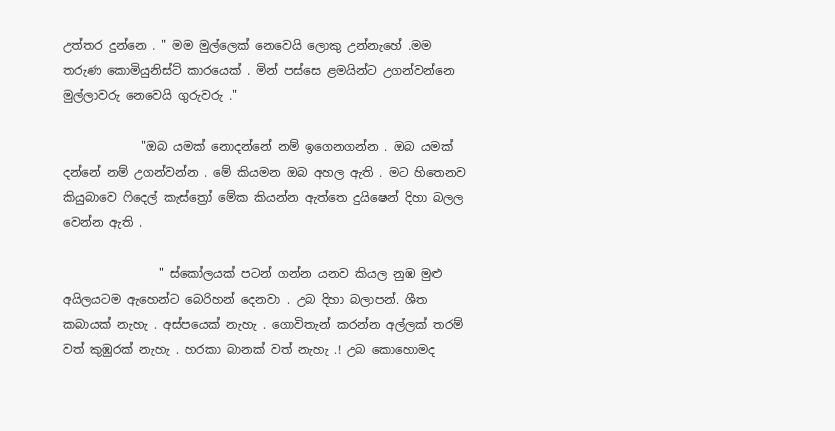උත්තර දුන්නෙ . " මම මුල්ලෙක් නෙවෙයි ලොකු උන්නැහේ .මම තරුණ කොමියුනිස්ට් කාරයෙක් . මින් පස්සෙ ළමයින්ට උගන්වන්නෙ මුල්ලාවරු නෙවෙයි ගුරුවරු ."

             "ඔබ යමක් නොදන්නේ නම් ඉගෙනගන්න . ඔබ යමක් දන්නේ නම් උගන්වන්න . මේ කියමන ඔබ අහල ඇති . මට හිතෙනව කියුබාවෙ ෆිදෙල් කැස්ත්‍රෝ මේක කියන්න ඇත්තෙ දුයිෂෙන් දිහා බලල වෙන්න ඇති .

                " ස්කෝලයක් පටන් ගන්න යනව කියල නුඹ මුළු අයිලයටම ඇහෙන්ට බෙරිහන් දෙනවා . උබ දිහා බලාපන්. ශීත කබායක් නැහැ . අස්පයෙක් නැහැ . ගොවිතැන් කරන්න අල්ලක් තරම් වත් කුඹුරක් නැහැ . හරකා බානක් වත් නැහැ .! උබ කොහොමද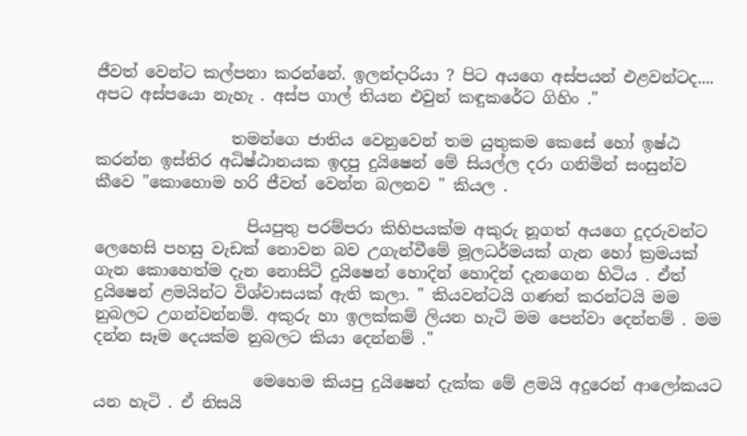ජීවත් වෙන්ට කල්පනා කරන්නේ. ඉලන්දාරියා ? පිට අයගෙ අස්පයන් එළවන්ටද.... අපට අස්පයො නැහැ . අස්ප ගාල් තියන එවුන් කඳුකරේට ගිහිං ."

                 තමන්ගෙ ජාතිය වෙනුවෙන් තම යුතුකම කෙසේ හෝ ඉෂ්ඨ කරන්න ඉස්තිර අධිෂ්ඨානයක ඉදපු දුයිෂෙන් මේ සියල්ල දරා ගනිමින් සංසුන්ව කීවෙ "කොහොම හරි ජීවත් වෙන්න බලනව " කියල .

                   පියපුතු පරම්පරා කිහිපයක්ම අකුරු නූගත් අයගෙ දූදරුවන්ට ලෙහෙසි පහසු වැඩක් නොවන බව උගැන්වීමේ මූලධර්මයක් ගැන හෝ ක්‍රමයක් ගැන කොහෙත්ම දැන නොසිටි දුයිෂෙන් හොදින් හොදින් දැනගෙන හිටිය . ඒත් දුයිෂෙන් ළමයින්ට විශ්වාසයක් ඇති කලා. " කියවන්ටයි ගණන් කරන්ටයි මම නුබලට උගන්වන්නම්. අකුරු හා ඉලක්කම් ලියන හැටි මම පෙන්වා දෙන්නම් . මම දන්න සෑම දෙයක්ම නුබලට කියා දෙන්නම් ."

                    මෙහෙම කියපු දුයිෂෙන් දැක්ක මේ ළමයි අදුරෙන් ආලෝකයට යන හැටි . ඒ නිසයි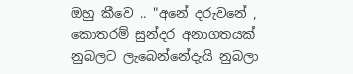ඔහු කීවෙ .. "අනේ දරුවනේ , කොතරම් සුන්දර අනාගතයක් නුබලට ලැබෙන්නේදැයි නුබලා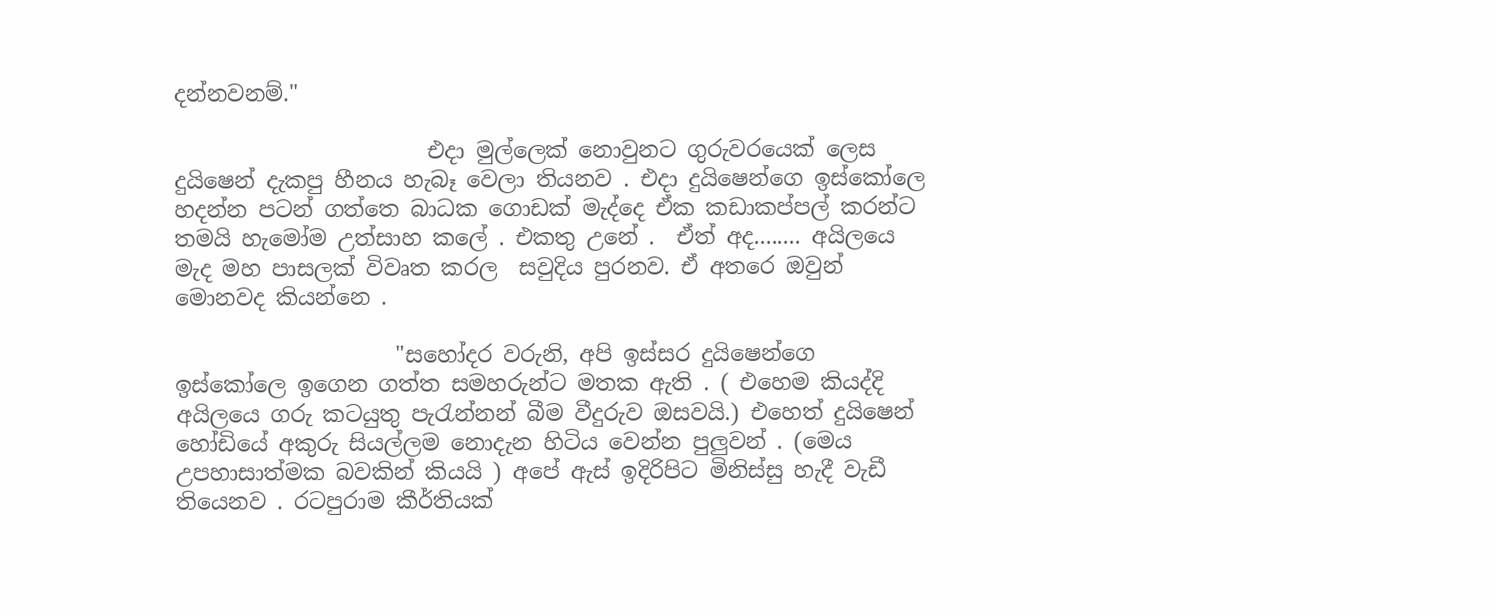දන්නවනම්."

                       එදා මුල්ලෙක් නොවුනට ගුරුවරයෙක් ලෙස දුයිෂෙන් දැකපු හීනය හැබෑ වෙලා තියනව . එදා දුයිෂෙන්ගෙ ඉස්කෝලෙ හදන්න පටන් ගත්තෙ බාධක ගොඩක් මැද්දෙ ඒක කඩාකප්පල් කරන්ට තමයි හැමෝම උත්සාහ කලේ . එකතු උනේ .  ඒත් අද........ අයිලයෙ මැද මහ පාසලක් විවෘත කරල  සවුදිය පුරනව. ඒ අතරෙ ඔවුන් මොනවද කියන්නෙ .

                    "සහෝදර වරුනි, අපි ඉස්සර දුයිෂෙන්ගෙ ඉස්කෝලෙ ඉගෙන ගත්ත සමහරුන්ට මතක ඇති . ( එහෙම කියද්දි අයිලයෙ ගරු කටයුතු පැරැන්නන් බීම වීදුරුව ඔසවයි.) එහෙත් දුයිෂෙන් හෝඩියේ අකුරු සියල්ලම නොදැන හිටිය වෙන්න පුලුවන් . (මෙය උපහාසාත්මක බවකින් කියයි ) අපේ ඇස් ඉදිරිපිට මිනිස්සු හැදී වැඩී තියෙනව . රටපුරාම කීර්තියක්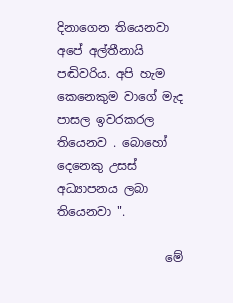දිනාගෙන තියෙනවා අපේ අල්තීනායි පඬිවරිය. අපි හැම කෙනෙකුම වාගේ මැද පාසල ඉවරකරල තියෙනව . බොහෝ දෙනෙකු උසස් අධ්‍යාපනය ලබා තියෙනවා ".

                  මේ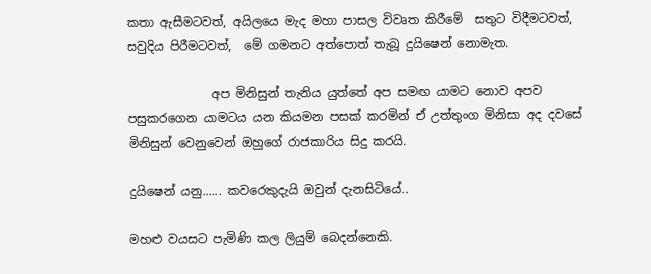කතා ඇසීමටවත්, අයිලයෙ මැද මහා පාසල විවෘත කිරීමේ  සතුට විදීමටවත්, සවුදිය පිරීමටවත්,  මේ ගමනට අත්පොත් තැබූ දුයිෂෙන් නොමැත.

              අප මිනිසුන් තැනිය යුත්තේ අප සමඟ යාමට නොව අපව පසුකරගෙන යාමටය යන කියමන පසක් කරමින් ඒ උත්තුංග මිනිසා අද දවසේ මිනිසුන් වෙනුවෙන් ඔහුගේ රාජකාරිය සිදු කරයි.

දුයිෂෙන් යනු...... කවරෙකුදැයි ඔවුන් දැනසිටියේ..

මහළු වයසට පැමිණි කල ලියුම් බෙදන්නෙකි.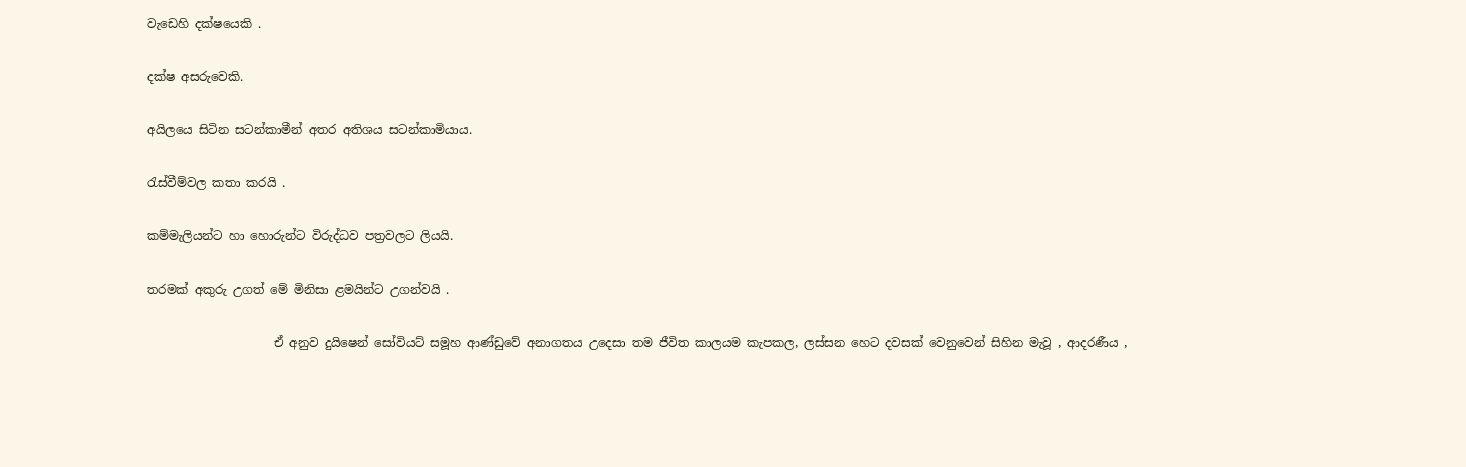වැඩෙහි දක්ෂයෙකි .

දක්ෂ අසරුවෙකි.

අයිලයෙ සිටින සටන්කාමීන් අතර අතිශය සටන්කාමියාය.

රැස්වීම්වල කතා කරයි .

කම්මැලියන්ට හා හොරුන්ට විරුද්ධව පත්‍රවලට ලියයි.

තරමක් අකුරු උගත් මේ මිනිසා ළමයින්ට උගන්වයි .

                     ඒ අනුව දුයිෂෙන් සෝවියට් සමූහ ආණ්ඩුවේ අනාගතය උදෙසා තම ජීවිත කාලයම කැපකල, ලස්සන හෙට දවසක් වෙනුවෙන් සිහින මැවූ , ආදරණීය ,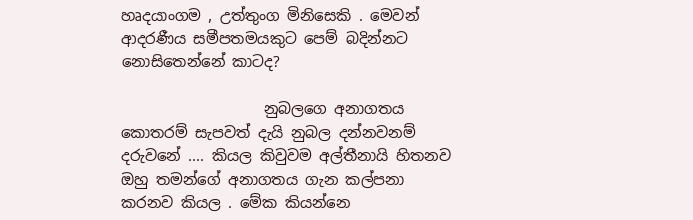හෘදයාංගම , උත්තුංග මිනිසෙකි . මෙවන් ආදරණීය සමීපතමයකුට පෙම් බදින්නට නොසිතෙන්නේ කාටද?

                   නුබලගෙ අනාගතය කොතරම් සැපවත් දැයි නුබල දන්නවනම් දරුවනේ .... කියල කිවුවම අල්තීනායි හිතනව ඔහු තමන්ගේ අනාගතය ගැන කල්පනා කරනව කියල . මේක කියන්නෙ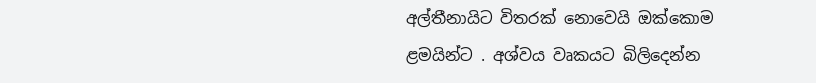අල්තීනායිට විතරක් නොවෙයි ඔක්කොම ළමයින්ට . අශ්වය වෘකයට බිලිදෙන්න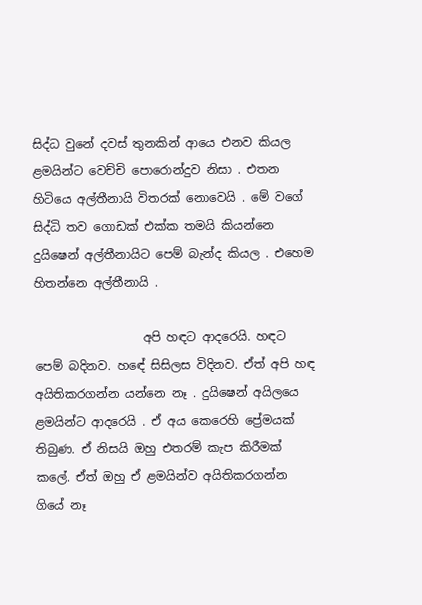සිද්ධ වුනේ දවස් තුනකින් ආයෙ එනව කියල ළමයින්ට වෙච්චි පොරොන්දුව නිසා . එතන හිටියෙ අල්තීනායි විතරක් නොවෙයි . මේ වගේ සිද්ධි තව ගොඩක් එක්ක තමයි කියන්නෙ දුයිෂෙන් අල්තීනායිට පෙම් බැන්ද කියල . එහෙම හිතන්නෙ අල්තීනායි .

                  අපි හඳට ආදරෙයි. හඳට පෙම් බදිනව. හඳේ සිසිලස විදිනව. ඒත් අපි හඳ අයිතිකරගන්න යන්නෙ නෑ . දුයිෂෙන් අයිලයෙ ළමයින්ට ආදරෙයි . ඒ අය කෙරෙහි ප්‍රේමයක් තිබුණ. ඒ නිසයි ඔහු එතරම් කැප කිරීමක් කලේ. ඒත් ඔහු ඒ ළමයින්ව අයිතිකරගන්න ගියේ නෑ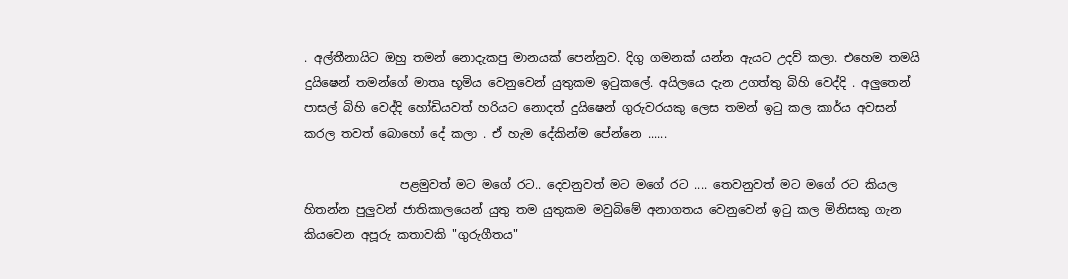. අල්තීනායිට ඔහු තමන් නොදැකපු මානයක් පෙන්නුව. දිගු ගමනක් යන්න ඇයට උදව් කලා. එහෙම තමයි දුයිෂෙන් තමන්ගේ මාතෘ භූමිය වෙනුවෙන් යුතුකම ඉටුකලේ. අයිලයෙ දැන උගත්තු බිහි වෙද්දි . අලුතෙන් පාසල් බිහි වෙද්දි හෝඩියවත් හරියට නොදත් දුයිෂෙන් ගුරුවරයකු ලෙස තමන් ඉටු කල කාර්ය අවසන් කරල තවත් බොහෝ දේ කලා . ඒ හැම දේකින්ම පේන්නෙ ......

                පළමුවත් මට මගේ රට.. දෙවනුවත් මට මගේ රට .... තෙවනුවත් මට මගේ රට කියල හිතන්න පුලුවන් ජාතිකාලයෙන් යුතු තම යුතුකම මවුබිමේ අනාගතය වෙනුවෙන් ඉටු කල මිනිසකු ගැන කියවෙන අපූරු කතාවකි "ගුරුගීතය"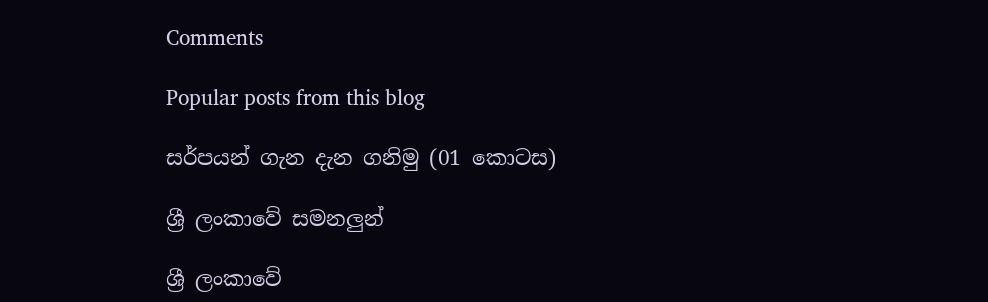Comments

Popular posts from this blog

සර්පයන් ගැන දැන ගනිමු (01 කොටස)

ශ්‍රී ලංකාවේ සමනලුන්

ශ්‍රී ලංකාවේ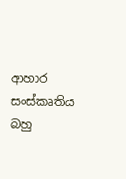ආහාර සංස්කෘතිය බහු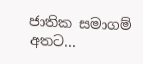ජාතික සමාගම් අතට...